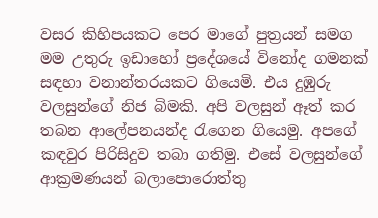වසර කිහිපයකට පෙර මාගේ පුත්‍රයන් සමග මම උතුරු ඉඩාහෝ ප්‍රදේශයේ විනෝද ගමනක් සඳහා වනාන්තරයකට ගියෙමි. එය දුඹුරු වලසුන්ගේ නිජ බිමකි. අපි වලසුන් ඈත් කර තබන ආලේපනයන්ද රැගෙන ගියෙමු. අපගේ කඳවුර පිරිසිදුව තබා ගතිමු. එසේ වලසුන්ගේ ආක්‍රමණයන් බලාපොරොත්තු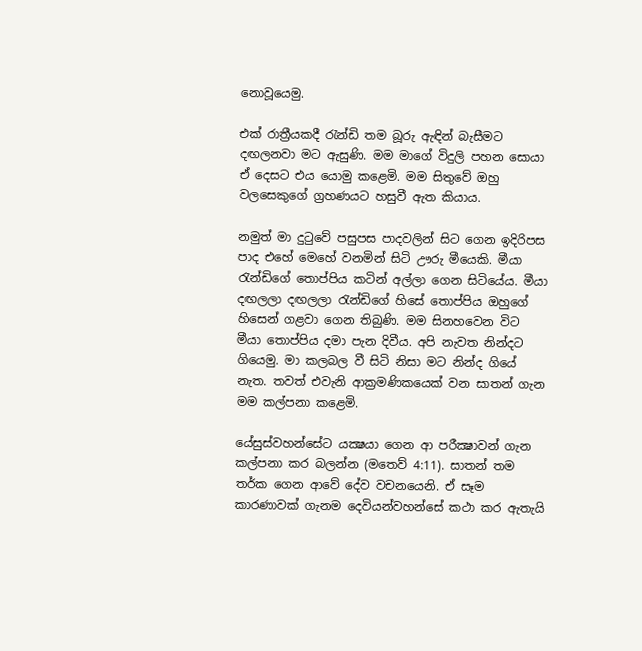නොවූයෙමු.

එක් රාත්‍රීයකදී රැන්ඩි තම බූරු ඇඳින් බැසීමට දඟලනවා මට ඇසුණි. මම මාගේ විදුලි පහන සොයා ඒ දෙසට එය යොමු කළෙමි. මම සිතුවේ ඔහු වලසෙකුගේ ග්‍රහණයට හසුවී ඇත කියාය.

නමුත් මා දුටුවේ පසුපස පාදවලින් සිට ගෙන ඉදිරිපස පාද එහේ මෙහේ වනමින් සිටි ඌරු මීයෙකි. මීයා රැන්ඩිගේ තොප්පිය කටින් අල්ලා ගෙන සිටියේය. මීයා දඟලලා දඟලලා රැන්ඩිගේ හිසේ තොප්පිය ඔහුගේ හිසෙන් ගළවා ගෙන තිබුණි. මම සිනහවෙන විට මීයා තොප්පිය දමා පැන දිවීය. අපි නැවත නින්දට ගියෙමු. මා කලබල වී සිටි නිසා මට නින්ද ගියේ නැත. තවත් එවැනි ආක්‍රමණිකයෙක් වන සාතන් ගැන මම කල්පනා කළෙමි.

යේසුස්වහන්සේට යක්‍ෂයා ගෙන ආ පරීක්‍ෂාවන් ගැන කල්පනා කර බලන්න (මතෙව් 4:11). සාතන් තම තර්ක ගෙන ආවේ දේව වචනයෙනි. ඒ සෑම කාරණාවක් ගැනම දෙවියන්වහන්සේ කථා කර ඇතැයි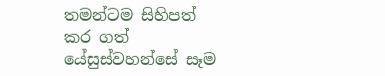තමන්ටම සිහිපත් කර ගත් යේසුස්වහන්සේ සෑම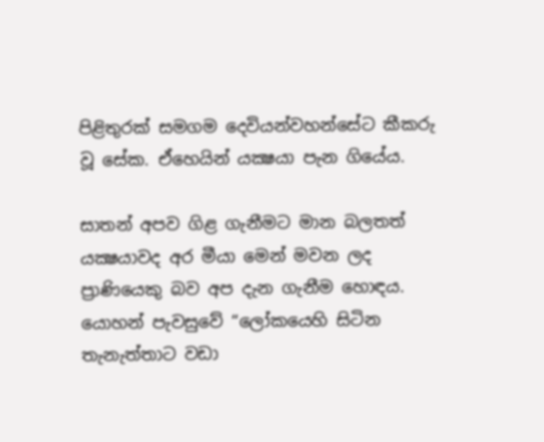පිළිතුරක් සමගම දෙවියන්වහන්සේට කීකරු වූ සේක. ඒහෙයින් යක්‍ෂයා පැන ගියේය.

සාතන් අපව ගිළ ගැනීමට මාන බලතත් යක්‍ෂයාවද අර මීයා මෙන් මවන ලද ප්‍රාණියෙකු බව අප දැන ගැනීම හොඳය. යොහන් පැවසුවේ “ලෝකයෙහි සිටින තැනැත්තාට වඩා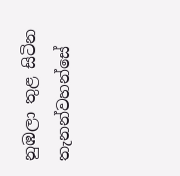නුඹලා තුළ සිටින තැනන්වහන්සේ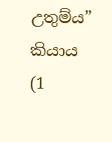උතුම්ය” කියාය (1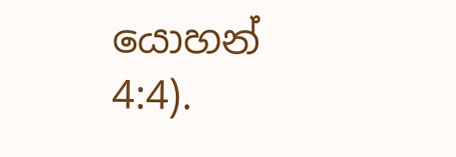යොහන් 4:4).